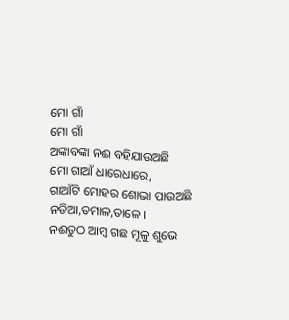ମୋ ଗାଁ
ମୋ ଗାଁ
ଅଙ୍କାବଙ୍କା ନଈ ବହିଯାଉଅଛି
ମୋ ଗାଆଁ ଧାରେଧାରେ,
ଗାଆଁଟି ମୋହର ଶୋଭା ପାଉଅଛି
ନଡିଆ,ତମାଳ,ତାଳେ ।
ନଈତୁଠ ଆମ୍ବ ଗଛ ମୂଳୁ ଶୁଭେ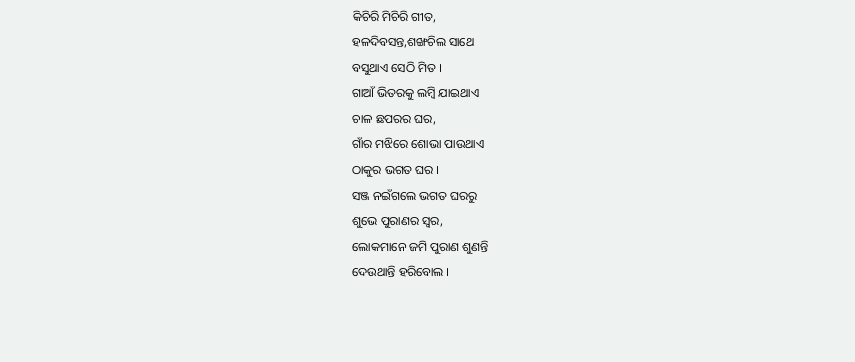କିଚିରି ମିଚିରି ଗୀତ,
ହଳଦିବସନ୍ତ,ଶଙ୍ଖଚିଲ ସାଥେ
ବସୁଥାଏ ସେଠି ମିତ ।
ଗାଆଁ ଭିତରକୁ ଲମ୍ବି ଯାଇଥାଏ
ଚାଳ ଛପରର ଘର,
ଗାଁର ମଝିରେ ଶୋଭା ପାଉଥାଏ
ଠାକୁର ଭଗତ ଘର ।
ସଞ୍ଜ ନଇଁଗଲେ ଭଗତ ଘରରୁ
ଶୁଭେ ପୁରାଣର ସ୍ୱର,
ଲୋକମାନେ ଜମି ପୁରାଣ ଶୁଣନ୍ତି
ଦେଉଥାନ୍ତି ହରିବୋଲ ।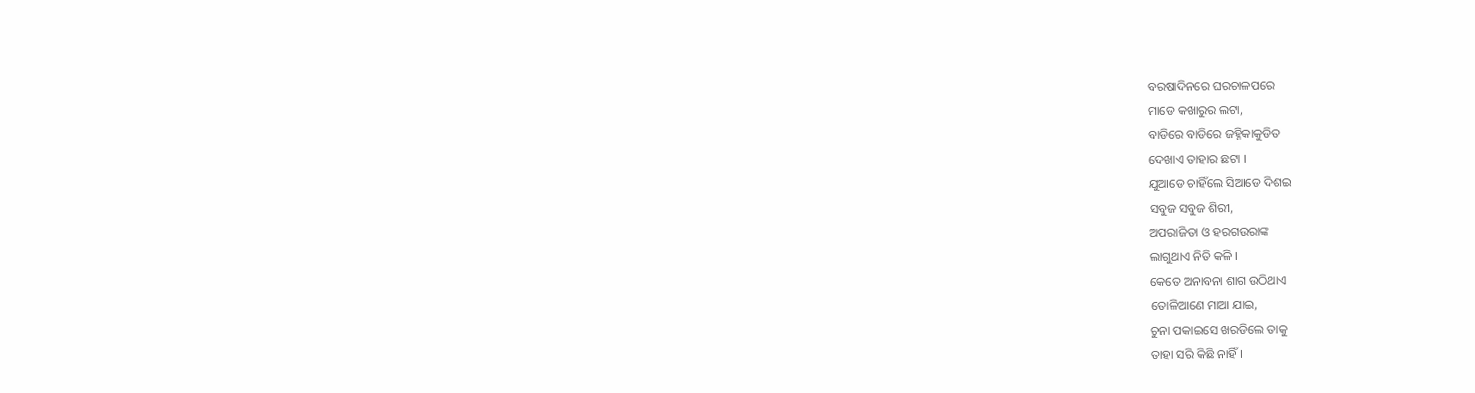ବରଷାଦିନରେ ଘରଚାଳପରେ
ମାଡେ କଖାରୁର ଲଟା,
ବାଡିରେ ବାଡିରେ ଜହ୍ନିକାକୁଡିତ
ଦେଖାଏ ତାହାର ଛଟା ।
ଯୁଆଡେ ଚାହିଁଲେ ସିଆଡେ ଦିଶଇ
ସବୁଜ ସବୁଜ ଶିରୀ,
ଅପରାଜିତା ଓ ହରଗଉରାଙ୍କ
ଲାଗୁଥାଏ ନିତି କଳି ।
କେତେ ଅନାବନା ଶାଗ ଉଠିଥାଏ
ତୋଳିଆଣେ ମାଆ ଯାଇ,
ଚୁନା ପକାଇସେ ଖରଡିଲେ ତାକୁ
ତାହା ସରି କିଛି ନାହିଁ ।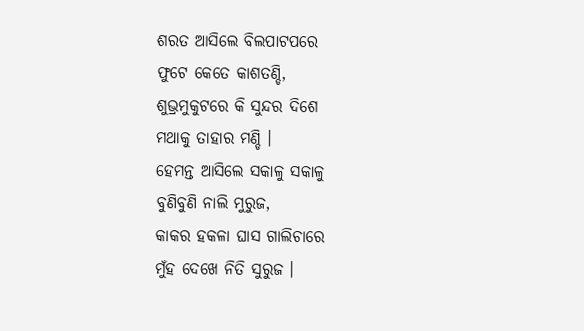ଶରତ ଆସିଲେ ବିଲପାଟପରେ
ଫୁଟେ କେତେ କାଶତଣ୍ଡି,
ଶୁଭ୍ରମୁକୁଟରେ କି ସୁନ୍ଦର ଦିଶେ
ମଥାକୁ ତାହାର ମଣ୍ଡି ।
ହେମନ୍ତ ଆସିଲେ ସକାଳୁ ସକାଳୁ
ବୁଣିବୁଣି ନାଲି ମୁରୁଜ,
କାକର ହକଳା ଘାସ ଗାଲିଚାରେ
ମୁଁହ ଦେଖେ ନିତି ସୁରୁଜ ।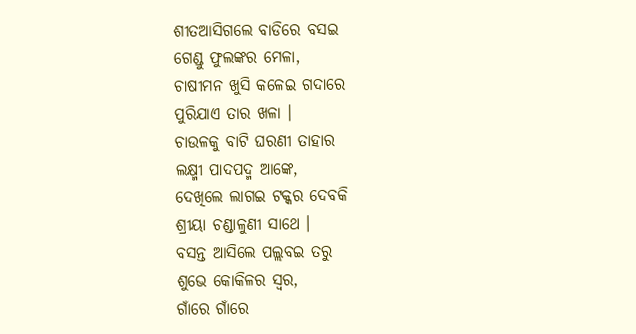ଶୀତଆସିଗଲେ ବାଡିରେ ବସଇ
ଗେଣ୍ଡୁ ଫୁଲଙ୍କର ମେଳା,
ଚାଷୀମନ ଖୁସି କଳେଇ ଗଦାରେ
ପୁରିଯାଏ ତାର ଖଳା ।
ଚାଉଳକୁ ବାଟି ଘରଣୀ ତାହାର
ଲକ୍ଷ୍ମୀ ପାଦପଦ୍ମ ଆଙ୍କେ,
ଦେଖିଲେ ଲାଗଇ ଟକ୍କର ଦେବକି
ଶ୍ରୀୟା ଚଣ୍ଡାଳୁଣୀ ସାଥେ ।
ବସନ୍ତ ଆସିଲେ ପଲ୍ଲବଇ ତରୁ
ଶୁଭେ କୋକିଳର ସ୍ୱର,
ଗାଁରେ ଗାଁରେ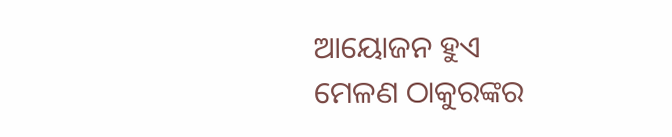ଆୟୋଜନ ହୁଏ
ମେଳଣ ଠାକୁରଙ୍କର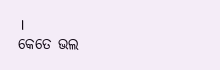।
କେତେ ଭଲ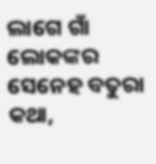ଲାଗେ ଗାଁ ଲୋକଙ୍କର
ସେନେହ ବତୁରା କଥା,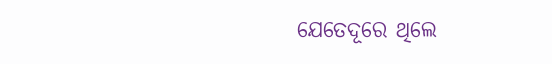ଯେତେଦୂରେ ଥିଲେ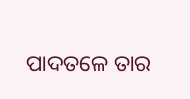ପାଦତଳେ ତାର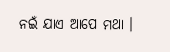ନଇଁ ଯାଏ ଆପେ ମଥା ।